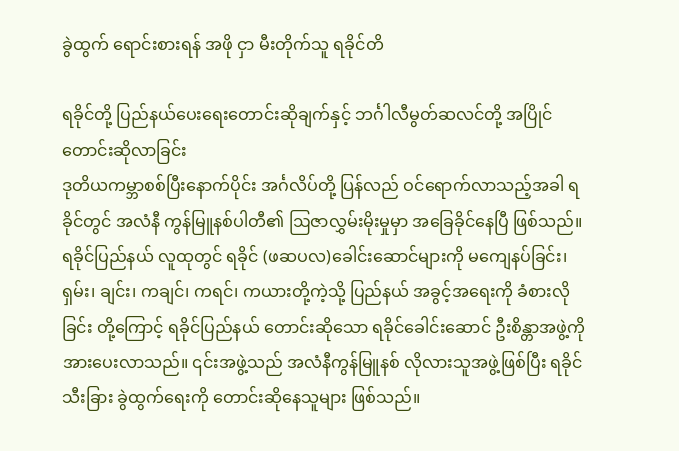ခွဲထွက် ရောင်းစားရန် အဖို ငှာ မီးတိုက်သူ ရခိုင်တိ

ရခိုင်တို့ ပြည်နယ်ပေးရေးတောင်းဆိုချက်နှင့် ဘင်္ဂါလီမွတ်ဆလင်တို့ အပြိုင်တောင်းဆိုလာခြင်း
ဒုတိယကမ္ဘာစစ်ပြီးနောက်ပိုင်း အင်္ဂလိပ်တို့ ပြန်လည် ဝင်ရောက်လာသည့်အခါ ရခိုင်တွင် အလံနီ ကွန်မြူနစ်ပါတီ၏ ဩဇာလွှမ်းမိုးမှုမှာ အခြေခိုင်နေပြီ ဖြစ်သည်။ ရခိုင်ပြည်နယ် လူထုတွင် ရခိုင် (ဖဆပလ)ခေါင်းဆောင်များကို မကျေနပ်ခြင်း၊ ရှမ်း၊ ချင်း၊ ကချင်၊ ကရင်၊ ကယားတို့ကဲ့သို့ ပြည်နယ် အခွင့်အရေးကို ခံစားလိုခြင်း တို့ကြောင့် ရခိုင်ပြည်နယ် တောင်းဆိုသော ရခိုင်ခေါင်းဆောင် ဦးစိန္တာအဖွဲ့ကို အားပေးလာသည်။ ၎င်းအဖွဲ့သည် အလံနီကွန်မြူနစ် လိုလားသူအဖွဲ့ဖြစ်ပြီး ရခိုင်သီးခြား ခွဲထွက်ရေးကို တောင်းဆိုနေသူများ ဖြစ်သည်။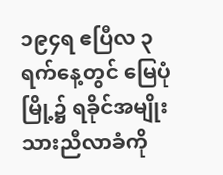၁၉၄ရ ဧပြီလ ၃ ရက်နေ့တွင် မြေပုံမြို့၌ ရခိုင်အမျိုးသားညီလာခံကို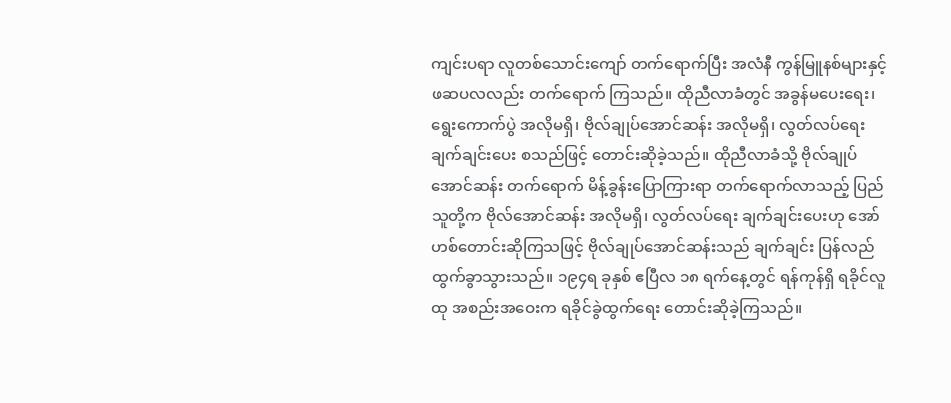ကျင်းပရာ လူတစ်သောင်းကျော် တက်ရောက်ပြီး အလံနီ ကွန်မြူနစ်များနှင့် ဖဆပလလည်း တက်ရောက် ကြသည်။ ထိုညီလာခံတွင် အခွန်မပေးရေး၊ ရွေးကောက်ပွဲ အလိုမရှိ၊ ဗိုလ်ချုပ်အောင်ဆန်း အလိုမရှိ၊ လွတ်လပ်ရေး ချက်ချင်းပေး စသည်ဖြင့် တောင်းဆိုခဲ့သည်။ ထိုညီလာခံသို့ ဗိုလ်ချုပ်အောင်ဆန်း တက်ရောက် မိန့်ခွန်းပြောကြားရာ တက်ရောက်လာသည့် ပြည်သူတို့က ဗိုလ်အောင်ဆန်း အလိုမရှိ၊ လွတ်လပ်ရေး ချက်ချင်းပေးဟု အော်ဟစ်တောင်းဆိုကြသဖြင့် ဗိုလ်ချုပ်အောင်ဆန်းသည် ချက်ချင်း ပြန်လည်ထွက်ခွာသွားသည်။ ၁၉၄ရ ခုနှစ် ဧပြီလ ၁၈ ရက်နေ့တွင် ရန်ကုန်ရှိ ရခိုင်လူထု အစည်းအဝေးက ရခိုင်ခွဲထွက်ရေး တောင်းဆိုခဲ့ကြသည်။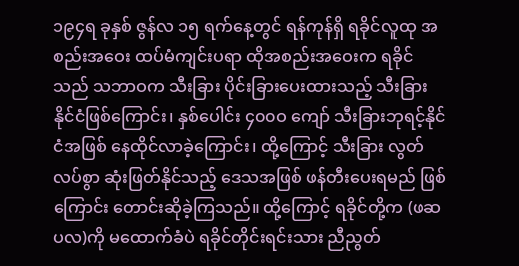၁၉၄ရ ခုနှစ် ဇွန်လ ၁၅ ရက်နေ့တွင် ရန်ကုန်ရှိ ရခိုင်လူထု အစည်းအဝေး ထပ်မံကျင်းပရာ ထိုအစည်းအဝေးက ရခိုင်သည် သဘာဝက သီးခြား ပိုင်းခြားပေးထားသည့် သီးခြားနိုင်ငံဖြစ်ကြောင်း၊ နှစ်ပေါင်း ၄၀၀ဝ ကျော် သီးခြားဘုရင့်နိုင်ငံအဖြစ် နေထိုင်လာခဲ့ကြောင်း၊ ထို့ကြောင့် သီးခြား လွတ်လပ်စွာ ဆုံးဖြတ်နိုင်သည့် ဒေသအဖြစ် ဖန်တီးပေးရမည် ဖြစ်ကြောင်း တောင်းဆိုခဲ့ကြသည်။ ထို့ကြောင့် ရခိုင်တို့က (ဖဆပလ)ကို မထောက်ခံပဲ ရခိုင်တိုင်းရင်းသား ညီညွတ်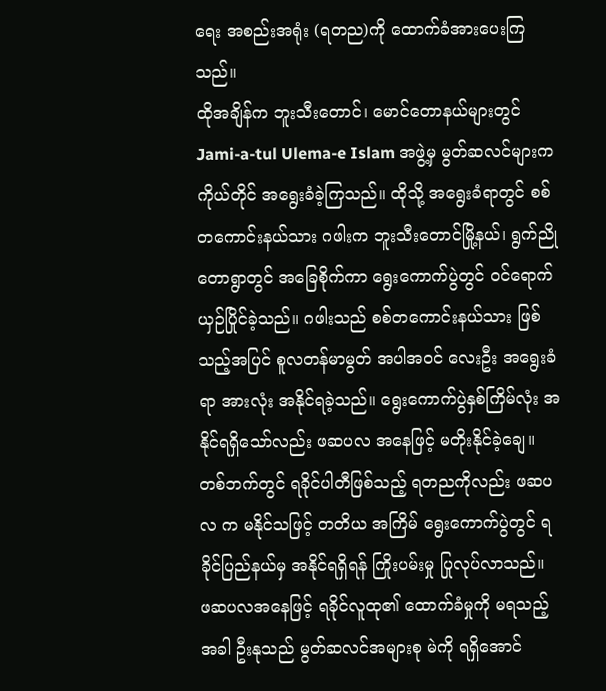ရေး အစည်းအရုံး (ရတည)ကို ထောက်ခံအားပေးကြသည်။
ထိုအချိန်က ဘူးသီးတောင်၊ မောင်တောနယ်များတွင် Jami-a-tul Ulema-e Islam အဖွဲ့မှ မွတ်ဆလင်များက ကိုယ်တိုင် အရွေးခံခဲ့ကြသည်။ ထိုသို့ အရွေးခံရာတွင် စစ်တကောင်းနယ်သား ဂဖါးက ဘူးသီးတောင်မြို့နယ်၊ ရွက်ညိုတောရွာတွင် အခြေစိုက်ကာ ရွေးကောက်ပွဲတွင် ဝင်ရောက်ယှဉ်ပြိုင်ခဲ့သည်။ ဂဖါးသည် စစ်တကောင်းနယ်သား ဖြစ်သည့်အပြင် စူလတန်မာမွတ် အပါအဝင် လေးဦး အရွေးခံရာ အားလုံး အနိုင်ရခဲ့သည်။ ရွေးကောက်ပွဲနှစ်ကြိမ်လုံး အနိုင်ရရှိသော်လည်း ဖဆပလ အနေဖြင့် မတိုးနိုင်ခဲ့ချေ။ တစ်ဘက်တွင် ရခိုင်ပါတီဖြစ်သည့် ရတညကိုလည်း ဖဆပလ က မနိုင်သဖြင့် တတိယ အကြိမ် ရွေးကောက်ပွဲတွင် ရခိုင်ပြည်နယ်မှ အနိုင်ရရှိရန် ကြိုးပမ်းမှု ပြုလုပ်လာသည်။
ဖဆပလအနေဖြင့် ရခိုင်လူထု၏ ထောက်ခံမှုကို မရသည့်အခါ ဦးနုသည် မွတ်ဆလင်အများစု မဲကို ရရှိအောင်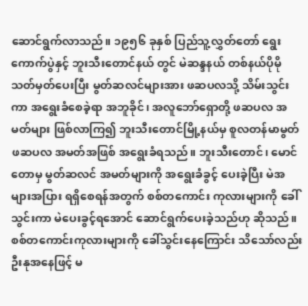ဆောင်ရွက်လာသည်။ ၁၉၅၆ ခုနှစ် ပြည်သူ့လွှတ်တော် ရွေးကောက်ပွဲနှင့် ဘူးသီးတောင်နယ် တွင် မဲဆန္ဒနယ် တစ်နယ်ပိုမို သတ်မှတ်ပေးပြီး မွတ်ဆလင်များအား ဖဆပလသို့ သိမ်းသွင်းကာ အရွေးခံစေခဲ့ရာ အဘူခိုင်၊ အလူဘော်ရှောတို့ ဖဆပလ အမတ်များ ဖြစ်လာကြ၍ ဘူးသီးတောင်မြို့နယ်မှ စူလတန်မာမွတ် ဖဆပလ အမတ်အဖြစ် အရွေးခံရသည်။ ဘူးသီးတောင်၊ မောင်တောမှ မွတ်ဆလင် အမတ်များကို အရွေးခံခွင့် ပေးခဲ့ပြီး မဲအများအပြား ရရှိစေရန်အတွက် စစ်တကောင်း ကုလားများကို ခေါ်သွင်းကာ မဲပေးခွင့်ရအောင် ဆောင်ရွက်ပေးခဲ့သည်ဟု ဆိုသည်။ စစ်တကောင်းကုလားများကို ခေါ်သွင်းနေကြောင်း သိသော်လည်း ဦးနုအနေဖြင့် မ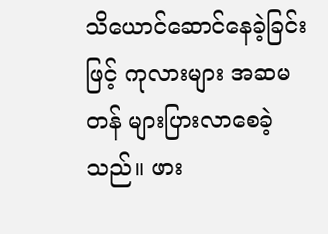သိယောင်ဆောင်နေခဲ့ခြင်းဖြင့် ကုလားများ အဆမတန် များပြားလာစေခဲ့သည်။ ဖား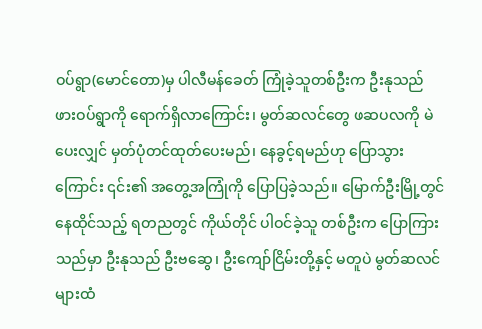ဝပ်ရွာ(မောင်တော)မှ ပါလီမန်ခေတ် ကြုံခဲ့သူတစ်ဦးက ဦးနုသည် ဖားဝပ်ရွာကို ရောက်ရှိလာကြောင်း၊ မွတ်ဆလင်တွေ ဖဆပလကို မဲပေးလျှင် မှတ်ပုံတင်ထုတ်ပေးမည်၊ နေခွင့်ရမည်ဟု ပြောသွားကြောင်း ၎င်း၏ အတွေ့အကြုံကို ပြောပြခဲ့သည်။ မြောက်ဦးမြို့တွင် နေထိုင်သည့် ရတညတွင် ကိုယ်တိုင် ပါဝင်ခဲ့သူ တစ်ဦးက ပြောကြားသည်မှာ ဦးနုသည် ဦးဗဆွေ၊ ဦးကျော်ငြိမ်းတို့နှင့် မတူပဲ မွတ်ဆလင်များထံ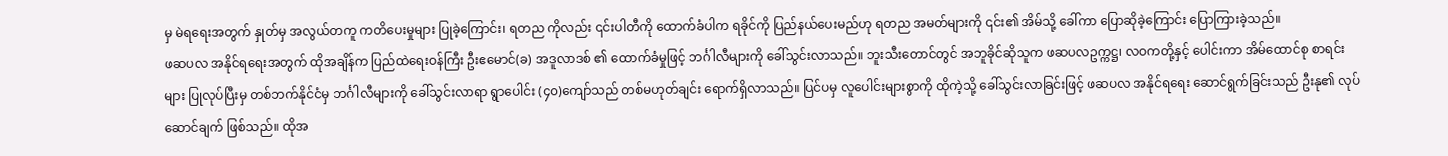မှ မဲရရေးအတွက် နှုတ်မှ အလွယ်တကူ ကတိပေးမှုများ ပြုခဲ့ကြောင်း၊ ရတည ကိုလည်း ၎င်းပါတီကို ထောက်ခံပါက ရခိုင်ကို ပြည်နယ်ပေးမည်ဟု ရတည အမတ်များကို ၎င်း၏ အိမ်သို့ ခေါ်ကာ ပြောဆိုခဲ့ကြောင်း ပြောကြားခဲ့သည်။
ဖဆပလ အနိုင်ရရေးအတွက် ထိုအချိန်က ပြည်ထဲရေးဝန်ကြီး ဦးဧမောင်(ခ) အဒူလာဒစ် ၏ ထောက်ခံမှုဖြင့် ဘင်္ဂါလီများကို ခေါ်သွင်းလာသည်။ ဘူးသီးတောင်တွင် အဘူခိုင်ဆိုသူက ဖဆပလဥက္ကဋ္ဌ၊ လဝကတို့နှင့် ပေါင်းကာ အိမ်ထောင်စု စာရင်းများ ပြုလုပ်ပြီးမှ တစ်ဘက်နိုင်ငံမှ ဘင်္ဂါလီများကို ခေါ်သွင်းလာရာ ရွာပေါင်း (၄၀)ကျော်သည် တစ်မဟုတ်ချင်း ရောက်ရှိလာသည်။ ပြင်ပမှ လူပေါင်းများစွာကို ထိုကဲ့သို့ ခေါ်သွင်းလာခြင်းဖြင့် ဖဆပလ အနိုင်ရရေး ဆောင်ရွက်ခြင်းသည် ဦးနု၏ လုပ်ဆောင်ချက် ဖြစ်သည်။ ထိုအ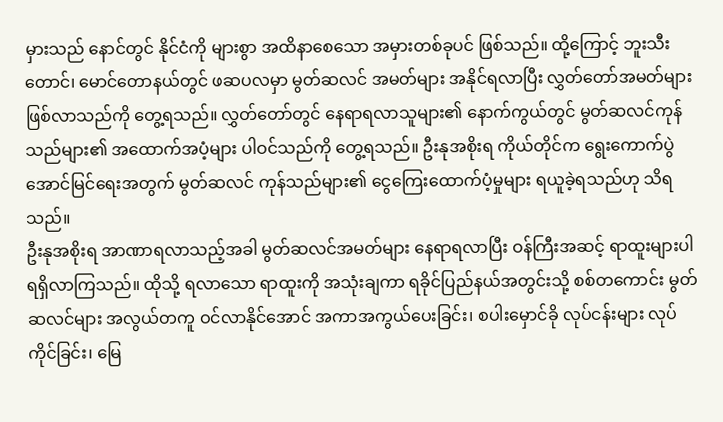မှားသည် နောင်တွင် နိုင်ငံကို များစွာ အထိနာစေသော အမှားတစ်ခုပင် ဖြစ်သည်။ ထို့ကြောင့် ဘူးသီးတောင်၊ မောင်တောနယ်တွင် ဖဆပလမှာ မွတ်ဆလင် အမတ်များ အနိုင်ရလာပြီး လွှတ်တော်အမတ်များ ဖြစ်လာသည်ကို တွေ့ရသည်။ လွှတ်တော်တွင် နေရာရလာသူများ၏ နောက်ကွယ်တွင် မွတ်ဆလင်ကုန်သည်များ၏ အထောက်အပံ့များ ပါဝင်သည်ကို တွေ့ရသည်။ ဦးနုအစိုးရ ကိုယ်တိုင်က ရွေးကောက်ပွဲ အောင်မြင်ရေးအတွက် မွတ်ဆလင် ကုန်သည်များ၏ ငွေကြေးထောက်ပံ့မှုများ ရယူခဲ့ရသည်ဟု သိရသည်။
ဦးနုအစိုးရ အာဏာရလာသည့်အခါ မွတ်ဆလင်အမတ်များ နေရာရလာပြီး ဝန်ကြီးအဆင့် ရာထူးများပါ ရရှိလာကြသည်။ ထိုသို့ ရလာသော ရာထူးကို အသုံးချကာ ရခိုင်ပြည်နယ်အတွင်းသို့ စစ်တကောင်း မွတ်ဆလင်များ အလွယ်တကူ ဝင်လာနိုင်အောင် အကာအကွယ်ပေးခြင်း၊ စပါးမှောင်ခို လုပ်ငန်းများ လုပ်ကိုင်ခြင်း၊ မြေ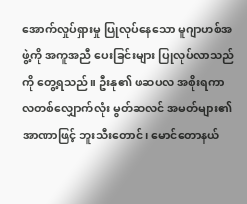အောက်လှုပ်ရှားမှု ပြုလုပ်နေသော မူဂျာဟစ်အဖွဲ့ကို အကူအညီ ပေးခြင်းများ ပြုလုပ်လာသည်ကို တွေ့ရသည်။ ဦးနု၏ ဖဆပလ အစိုးရကာလတစ်လျှောက်လုံး မွတ်ဆလင် အမတ်များ၏ အာဏာဖြင့် ဘူးသီးတောင်၊ မောင်တောနယ်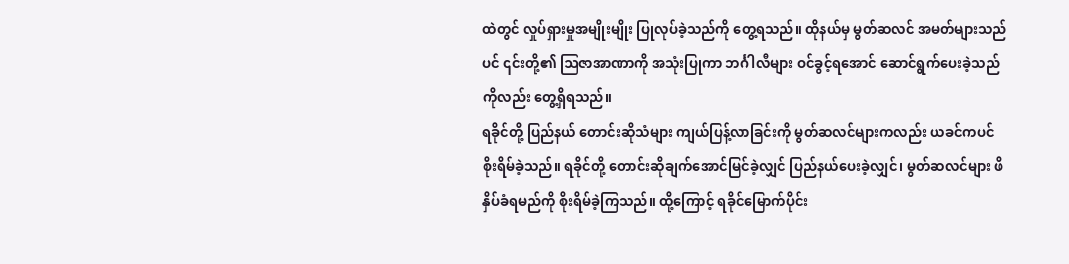ထဲတွင် လှုပ်ရှားမှုအမျိုးမျိုး ပြုလုပ်ခဲ့သည်ကို တွေ့ရသည်။ ထိုနယ်မှ မွတ်ဆလင် အမတ်များသည်ပင် ၎င်းတို့၏ ဩဇာအာဏာကို အသုံးပြုကာ ဘင်္ဂါလီများ ဝင်ခွင့်ရအောင် ဆောင်ရွက်ပေးခဲ့သည် ကိုလည်း တွေ့ရှိရသည်။
ရခိုင်တို့ ပြည်နယ် တောင်းဆိုသံများ ကျယ်ပြန့်လာခြင်းကို မွတ်ဆလင်များကလည်း ယခင်ကပင် စိုးရိမ်ခဲ့သည်။ ရခိုင်တို့ တောင်းဆိုချက်အောင်မြင်ခဲ့လျှင် ပြည်နယ်ပေးခဲ့လျှင်၊ မွတ်ဆလင်များ ဖိနှိပ်ခံရမည်ကို စိုးရိမ်ခဲ့ကြသည်။ ထို့ကြောင့် ရခိုင်မြောက်ပိုင်း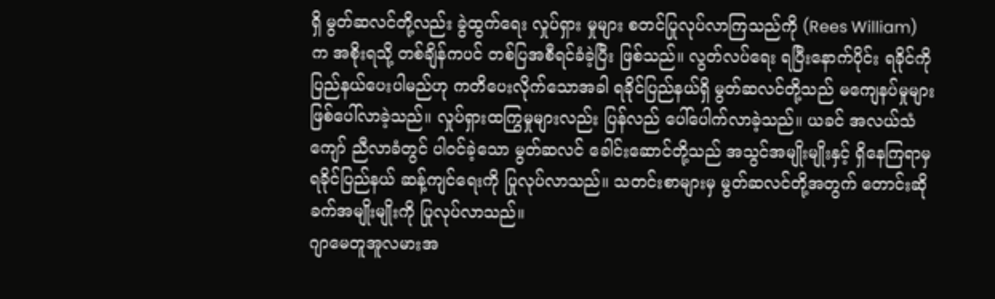ရှိ မွတ်ဆလင်တို့လည်း ခွဲထွက်ရေး လှုပ်ရှား မှုများ စတင်ပြုလုပ်လာကြသည်ကို (Rees William) က အစိုးရသို့ တစ်ချိန်ကပင် တစ်ပြအစီရင်ခံခဲ့ပြီး ဖြစ်သည်။ လွတ်လပ်ရေး ရပြီးနောက်ပိုင်း ရခိုင်ကို ပြည်နယ်ပေးပါမည်ဟု ကတိပေးလိုက်သောအခါ ရခိုင်ပြည်နယ်ရှိ မွတ်ဆလင်တို့သည် မကျေနပ်မှုများ ဖြစ်ပေါ်လာခဲ့သည်။ လှုပ်ရှားထကြွမှုများလည်း ပြန်လည် ပေါ်ပေါက်လာခဲ့သည်။ ယခင် အလယ်သံကျော် ညီလာခံတွင် ပါဝင်ခဲ့သော မွတ်ဆလင် ခေါင်းဆောင်တို့သည် အသွင်အမျိုးမျိုးနှင့် ရှိနေကြရာမှ ရခိုင်ပြည်နယ် ဆန့်ကျင်ရေးကို ပြုလုပ်လာသည်။ သတင်းစာများမှ မွတ်ဆလင်တို့အတွက် တောင်းဆိုခက်အမျိုးမျိုးကို ပြုလုပ်လာသည်။
ဂျာမေတူအူလမားအ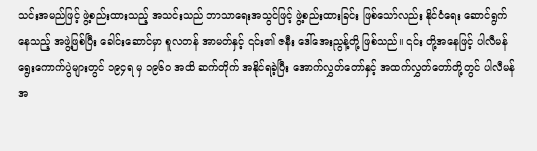သင်းအမည်ဖြင့် ဖွဲ့စည်းထားသည့် အသင်းသည် ဘာသာရေးအသွင်ဖြင့် ဖွဲ့စည်းထားခြင်း ဖြစ်သော်လည်း နိုင်ငံရေး ဆောင်ရွက်နေသည့် အဖွဲ့ဖြစ်ပြီး ခေါင်းဆောင်မှာ စူလတန် အာမတ်နှင့် ၎င်း၏ ဇနီး ဒေါ်အေးညွန့်တို့ ဖြစ်သည်။ ၎င်း တို့အနေဖြင့် ပါလီမန် ရွေးကောက်ပွဲများတွင် ၁၉၄ရ မှ ၁၉၆ဝ အထိ ဆက်တိုက် အနိုင်ရခဲ့ပြီး အောက်လွှတ်တော်နှင့် အထက်လွှတ်တော်တို့တွင် ပါလီမန် အ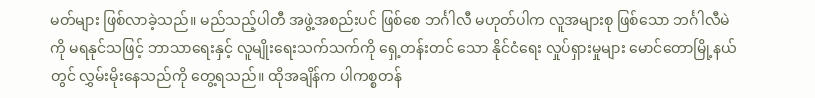မတ်များ ဖြစ်လာခဲ့သည်။ မည်သည့်ပါတီ အဖွဲ့အစည်းပင် ဖြစ်စေ ဘင်္ဂါလီ မဟုတ်ပါက လူအများစု ဖြစ်သော ဘင်္ဂါလီမဲကို မရနုင်သဖြင့် ဘာသာရေးနှင့် လူမျိုးရေးသက်သက်ကို ရှေ့တန်းတင် သော နိုင်ငံရေး လှုပ်ရှားမှုများ မောင်တောမြို့နယ်တွင် လွှမ်းမိုးနေသည်ကို တွေ့ရသည်။ ထိုအချိန်က ပါကစ္စတန်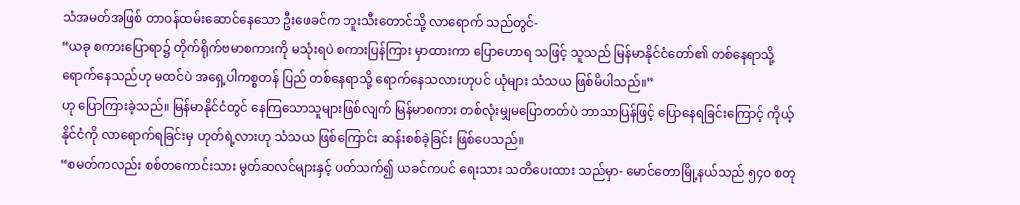သံအမတ်အဖြစ် တာဝန်ထမ်းဆောင်နေသော ဦးဖေခင်က ဘူးသီးတောင်သို့ လာရောက် သည်တွင်-
“ယခု စကားပြောရာ၌ တိုက်ရိုက်ဗမာစကားကို မသုံးရပဲ စကားပြန်ကြား မှာထားကာ ပြောဟောရ သဖြင့် သူသည် မြန်မာနိုင်ငံတော်၏ တစ်နေရာသို့ ရောက်နေသည်ဟု မထင်ပဲ အရှေ့ပါကစ္စတန် ပြည် တစ်နေရာသို့ ရောက်နေသလားဟုပင် ယုံများ သံသယ ဖြစ်မိပါသည်။”
ဟု ပြောကြားခဲ့သည်။ မြန်မာနိုင်ငံတွင် နေကြသောသူများဖြစ်လျက် မြန်မာစကား တစ်လုံးမျှမပြောတတ်ပဲ ဘာသာပြန်ဖြင့် ပြောနေရခြင်းကြောင့် ကိုယ့်နိုင်ငံကို လာရောက်ရခြင်းမှ ဟုတ်ရဲ့လားဟု သံသယ ဖြစ်ကြောင်း ဆန်းစစ်ခဲ့ခြင်း ဖြစ်ပေသည်။
“စမတ်ကလည်း စစ်တကောင်းသား မွတ်ဆလင်များနှင့် ပတ်သက်၍ ယခင်ကပင် ရေးသား သတိပေးထား သည်မှာ- မောင်တောမြို့နယ်သည် ၅၄ဝ စတု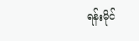ရန်းမိုင်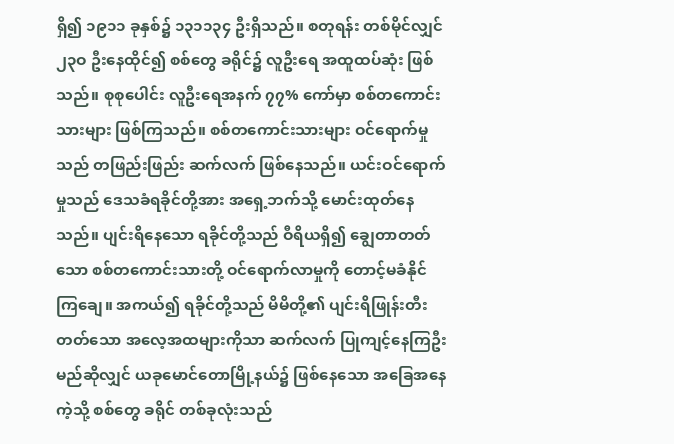ရှိ၍ ၁၉၁၁ ခုနှစ်၌ ၁၃၁၁၃၄ ဦးရှိသည်။ စတုရန်း တစ်မိုင်လျှင် ၂၃ဝ ဦးနေထိုင်၍ စစ်တွေ ခရိုင်၌ လူဦးရေ အထူထပ်ဆုံး ဖြစ်သည်။ စုစုပေါင်း လူဦးရေအနက် ၇၇% ကော်မှာ စစ်တကောင်းသားများ ဖြစ်ကြသည်။ စစ်တကောင်းသားများ ဝင်ရောက်မှုသည် တဖြည်းဖြည်း ဆက်လက် ဖြစ်နေသည်။ ယင်းဝင်ရောက် မှုသည် ဒေသခံရခိုင်တို့အား အရှေ့ဘက်သို့ မောင်းထုတ်နေသည်။ ပျင်းရိနေသော ရခိုင်တို့သည် ဝီရိယရှိ၍ ချွေတာတတ်သော စစ်တကောင်းသားတို့ ဝင်ရောက်လာမှုကို တောင့်မခံနိုင်ကြချေ။ အကယ်၍ ရခိုင်တို့သည် မိမိတို့၏ ပျင်းရိဖြုန်းတီးတတ်သော အလေ့အထများကိုသာ ဆက်လက် ပြုကျင့်နေကြဦးမည်ဆိုလျှင် ယခုမောင်တောမြို့နယ်၌ ဖြစ်နေသော အခြေအနေကဲ့သို့ စစ်တွေ ခရိုင် တစ်ခုလုံးသည်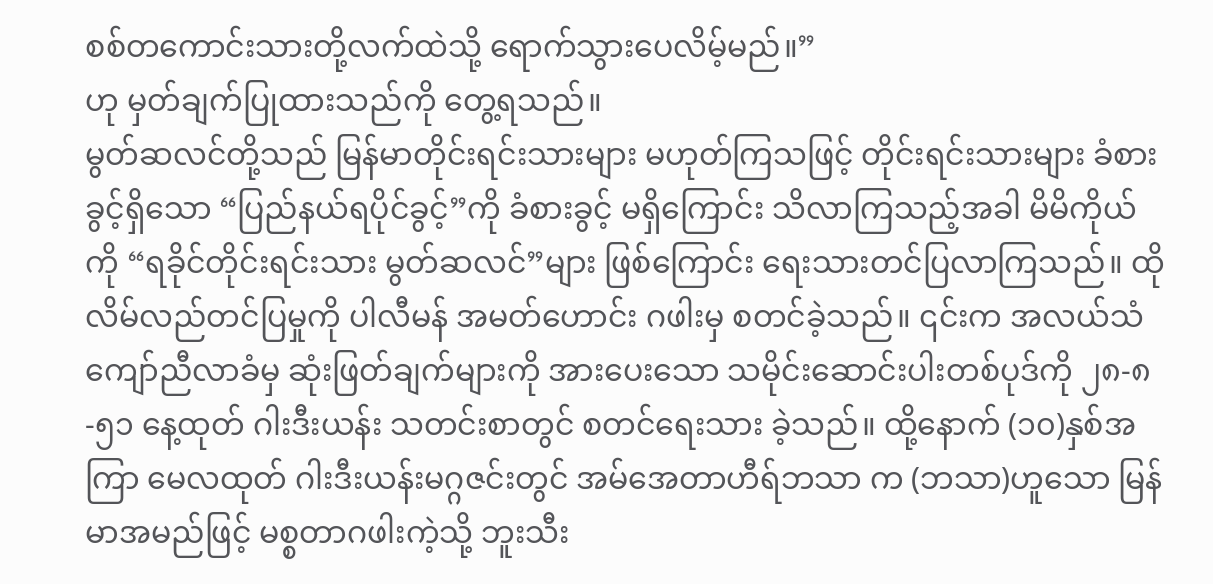စစ်တကောင်းသားတို့လက်ထဲသို့ ရောက်သွားပေလိမ့်မည်။”
ဟု မှတ်ချက်ပြုထားသည်ကို တွေ့ရသည်။
မွတ်ဆလင်တို့သည် မြန်မာတိုင်းရင်းသားများ မဟုတ်ကြသဖြင့် တိုင်းရင်းသားများ ခံစားခွင့်ရှိသော “ပြည်နယ်ရပိုင်ခွင့်”ကို ခံစားခွင့် မရှိကြောင်း သိလာကြသည့်အခါ မိမိကိုယ်ကို “ရခိုင်တိုင်းရင်းသား မွတ်ဆလင်”များ ဖြစ်ကြောင်း ရေးသားတင်ပြလာကြသည်။ ထိုလိမ်လည်တင်ပြမှုကို ပါလီမန် အမတ်ဟောင်း ဂဖါးမှ စတင်ခဲ့သည်။ ၎င်းက အလယ်သံကျော်ညီလာခံမှ ဆုံးဖြတ်ချက်များကို အားပေးသော သမိုင်းဆောင်းပါးတစ်ပုဒ်ကို ၂၈-၈-၅၁ နေ့ထုတ် ဂါးဒီးယန်း သတင်းစာတွင် စတင်ရေးသား ခဲ့သည်။ ထို့နောက် (၁၀)နှစ်အကြာ မေလထုတ် ဂါးဒီးယန်းမဂ္ဂဇင်းတွင် အမ်အေတာဟီရ်ဘသာ က (ဘသာ)ဟူသော မြန်မာအမည်ဖြင့် မစ္စတာဂဖါးကဲ့သို့ ဘူးသီး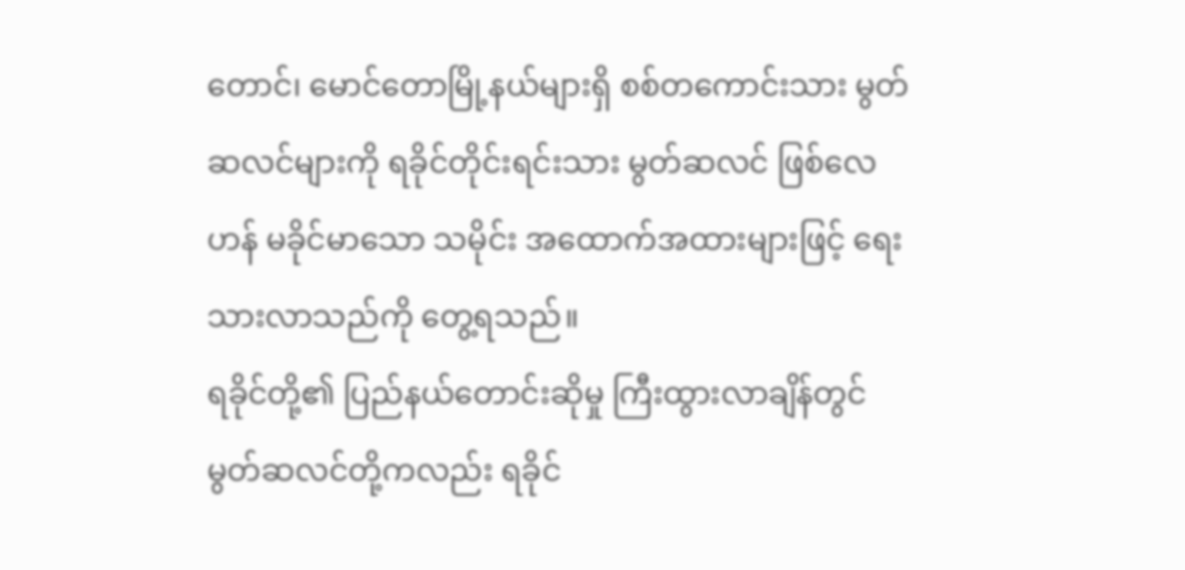တောင်၊ မောင်တောမြို့နယ်များရှိ စစ်တကောင်းသား မွတ်ဆလင်များကို ရခိုင်တိုင်းရင်းသား မွတ်ဆလင် ဖြစ်လေဟန် မခိုင်မာသော သမိုင်း အထောက်အထားများဖြင့် ရေးသားလာသည်ကို တွေ့ရသည်။
ရခိုင်တို့၏ ပြည်နယ်တောင်းဆိုမှု ကြီးထွားလာချိန်တွင် မွတ်ဆလင်တို့ကလည်း ရခိုင်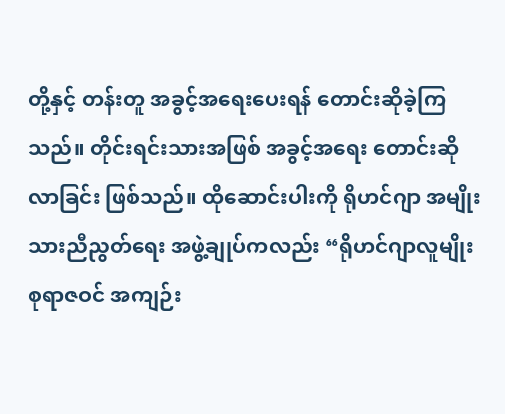တို့နှင့် တန်းတူ အခွင့်အရေးပေးရန် တောင်းဆိုခဲ့ကြသည်။ တိုင်းရင်းသားအဖြစ် အခွင့်အရေး တောင်းဆိုလာခြင်း ဖြစ်သည်။ ထိုဆောင်းပါးကို ရိုဟင်ဂျာ အမျိုးသားညီညွတ်ရေး အဖွဲ့ချုပ်ကလည်း “ရိုဟင်ဂျာလူမျိုးစုရာဇဝင် အကျဉ်း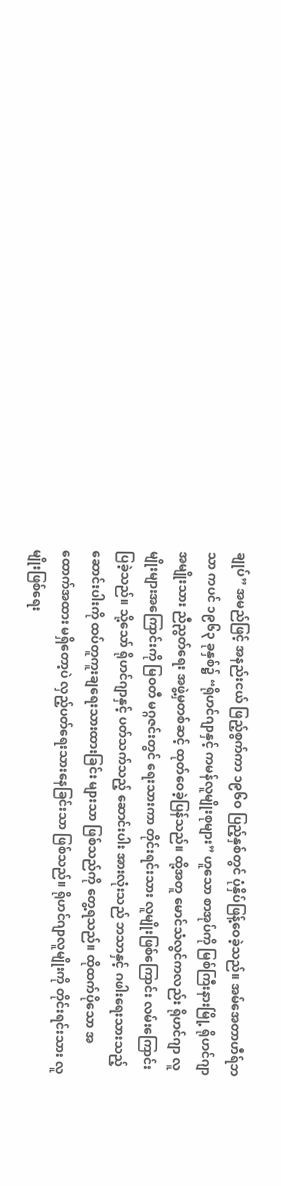ချုပ်” အမည်ဖြင့် အနည်းငယ် ဖြည့်စွက်ကာ ၁၉၆ဝ ပြည့်နှစ်တွင် ပုံနှိပ်ဖြန့်ဝေခဲ့သည်။ အမ်အေတာဟီရ်ဘသာ ကပင် ၁၉၆၃ ခုနှစ်၌ “ရိုဟင်ဂျာနှင့် ကမန်လူမျိုးစုများ” ဟူသော စာအုပ်ကို မြစ်ကြီးနားမြို့ ရိုဟင်ဂျာအမျိုးသား ညီညွတ်ရေး အဖွဲ့မှတစ်ဆင့် ထုတ်ဝေခဲ့ပြန်သည်။ ထို့အတူ မောင်သံလွင်ကလည်း ရိုဟင်ဂျာ လူမျိုးများအကြောင်းကို မြဝတီ မဂ္ဂဇင်းတွင် ရေးသားကာ တိုင်းရင်းသား လူမျိုးဖြစ်ကြောင်း လမ်းကြောင်းပြခဲ့သည်။ သို့သော် ရိုဟင်ဂျာနှင့် ပတ်သက်သည့် ဆောင်းပါး အားလုံးသည် ဘသာနှင့် ဂဖါးရေးသားသည့် ဆောင်းပါးကို ထပ်တူကူးချရေးသားထားခြင်း များသာ ဖြစ်သည်ကို တွေ့ရသည်။ ထိုထက်ပိုသော အထောက်အထား မရှိတော့ပဲ လှည့်ပတ်ရေးသားနေခြင်းသာ ဖြစ်သည်။ ရိုဟင်ဂျာလူမျိုးကို တိုင်းရင်းသား လူမျိုးဖြစ်ရေး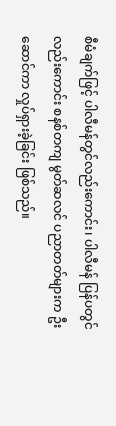စီမံချက်ဖြင့် ပါလီမန်တွင်လည်းကောင်း၊ ပါလီမန် ပြန်ပတွင် လည်းကောင်း စနစ်တကျ မွတ်ဆလင် ပညာတတ်များက ဦးဆောင်ကာ လှုပ်ရှားခဲ့ခြင်း ဖြစ်သည်။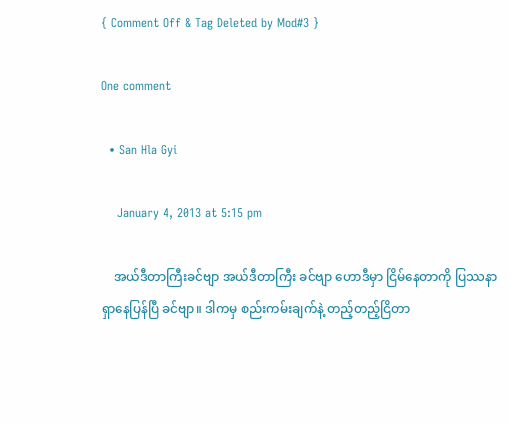{ Comment Off & Tag Deleted by Mod#3 }

One comment

  • San Hla Gyi

    January 4, 2013 at 5:15 pm

    အယ်ဒီတာကြီးခင်ဗျာ အယ်ဒီတာကြီး ခင်ဗျာ ဟောဒီမှာ ငြိမ်နေတာကို ပြဿနာ ရှာနေပြန်ပြီ ခင်ဗျာ။ ဒါကမှ စည်းကမ်းချက်နဲ့ တည့်တည့်ငြိတာ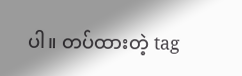ပါ။ တပ်ထားတဲ့ tag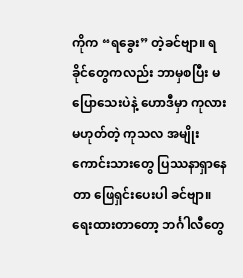ကိုက “ရခွေး” တဲ့ခင်ဗျာ။ ရခိုင်တွေကလည်း ဘာမှစပြီး မပြောသေးပဲနဲ့ ဟောဒီမှာ ကုလားမဟုတ်တဲ့ ကုသလ အမျိုးကောင်းသားတွေ ပြဿနာရှာနေတာ ဖြေရှင်းပေးပါ ခင်ဗျာ။ ရေးထားတာတော့ ဘင်္ဂါလီတွေ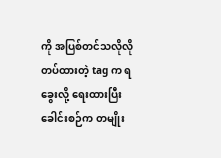ကို အပြစ်တင်သလိုလို တပ်ထားတဲ့ tag က ရခွေးလို့ ရေးထားပြီး ခေါင်းစဉ်က တမျိုး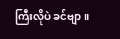ကြီးလိုပဲ ခင်ဗျာ။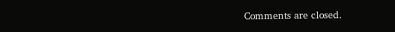Comments are closed.